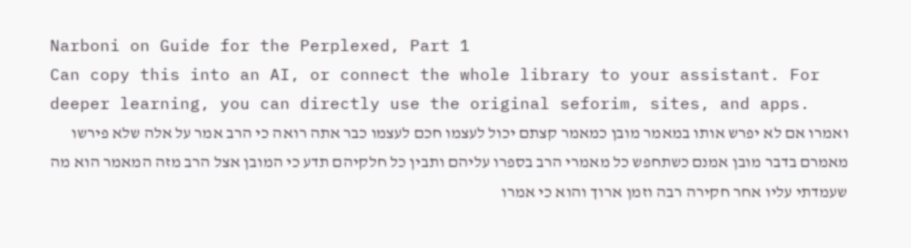Narboni on Guide for the Perplexed, Part 1
Can copy this into an AI, or connect the whole library to your assistant. For deeper learning, you can directly use the original seforim, sites, and apps.
ואמרו אם לא יפרש אותו במאמר מובן כמאמר קצתם יכול לעצמו חכם לעצמו כבר אתה רואה כי הרב אמר על אלה שלא פירשו מאמרם בדבר מובן אמנם כשתחפש כל מאמרי הרב בספרו עליהם ותבין כל חלקיהם תדע כי המובן אצל הרב מזה המאמר הוא מה שעמדתי עליו אחר חקירה רבה וזמן ארוך והוא כי אמרו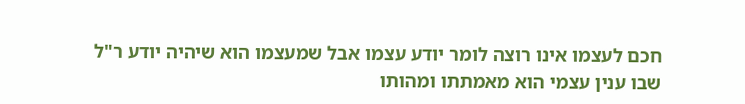חכם לעצמו אינו רוצה לומר יודע עצמו אבל שמעצמו הוא שיהיה יודע ר"ל שבו ענין עצמי הוא מאמתתו ומהותו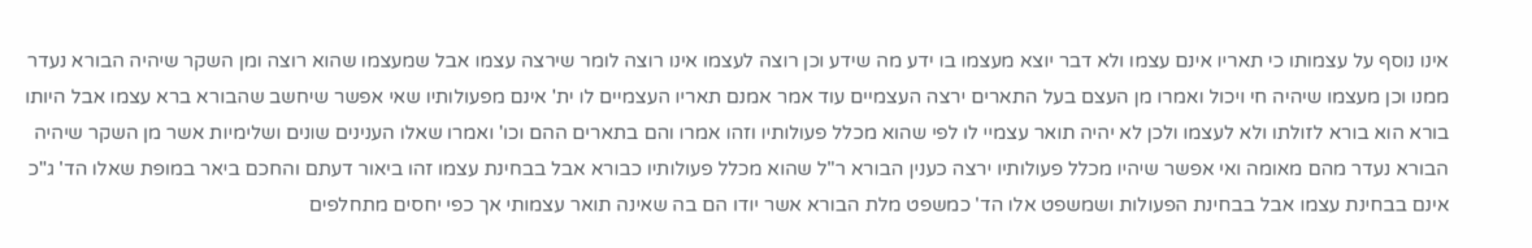אינו נוסף על עצמותו כי תאריו אינם עצמו ולא דבר יוצא מעצמו בו ידע מה שידע וכן רוצה לעצמו אינו רוצה לומר שירצה עצמו אבל שמעצמו שהוא רוצה ומן השקר שיהיה הבורא נעדר ממנו וכן מעצמו שיהיה חי ויכול ואמרו מן העצם בעל התארים ירצה העצמיים עוד אמר אמנם תאריו העצמיים לו ית' אינם מפעולותיו שאי אפשר שיחשב שהבורא ברא עצמו אבל היותו בורא הוא בורא לזולתו ולא לעצמו ולכן לא יהיה תואר עצמיי לו לפי שהוא מכלל פעולותיו וזהו אמרו והם בתארים ההם וכו' ואמרו שאלו הענינים שונים ושלימיות אשר מן השקר שיהיה הבורא נעדר מהם מאומה ואי אפשר שיהיו מכלל פעולותיו ירצה כענין הבורא ר"ל שהוא מכלל פעולותיו כבורא אבל בבחינת עצמו זהו ביאור דעתם והחכם ביאר במופת שאלו הד' ג"כ אינם בבחינת עצמו אבל בבחינת הפעולות ושמשפט אלו הד' כמשפט מלת הבורא אשר יודו הם בה שאינה תואר עצמותי אך כפי יחסים מתחלפים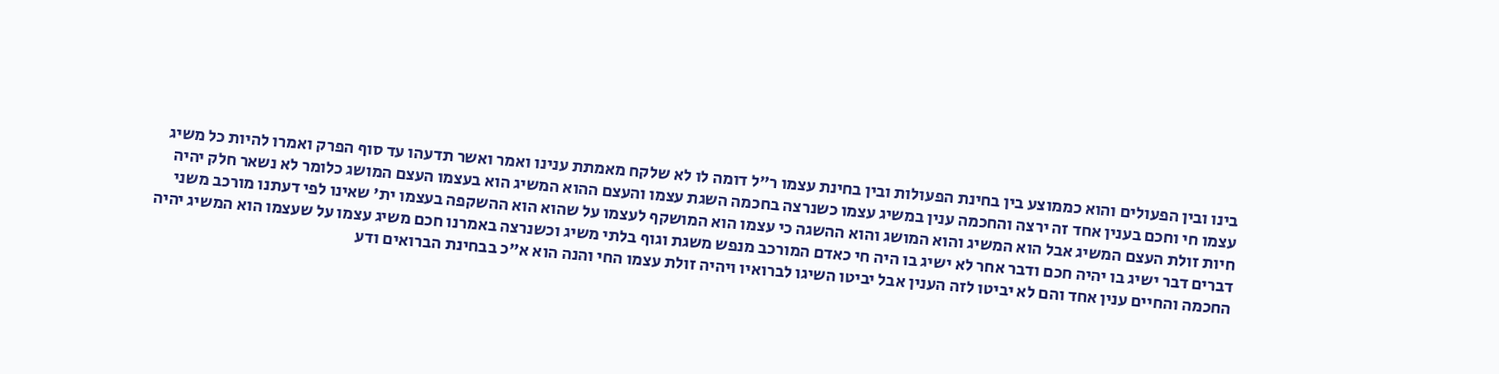בינו ובין הפעולים והוא כממוצע בין בחינת הפעולות ובין בחינת עצמו ר"ל דומה לו לא שלקח מאמתת ענינו ואמר ואשר תדעהו עד סוף הפרק ואמרו להיות כל משיג עצמו חי וחכם בענין אחד זה ירצה והחכמה ענין במשיג עצמו כשנרצה בחכמה השגת עצמו והעצם ההוא המשיג הוא בעצמו העצם המושג כלומר לא נשאר חלק יהיה חיות זולת העצם המשיג אבל הוא המשיג והוא המושג והוא ההשגה כי עצמו הוא המושקף לעצמו על שהוא הוא ההשקפה בעצמו ית' שאינו לפי דעתנו מורכב משני דברים דבר ישיג בו יהיה חכם ודבר אחר לא ישיג בו היה חי כאדם המורכב מנפש משגת וגוף בלתי משיג וכשנרצה באמרנו חכם משיג עצמו על שעצמו הוא המשיג יהיה החכמה והחיים ענין אחד והם לא יביטו לזה הענין אבל יביטו השיגו לברואיו ויהיה זולת עצמו החי והנה הוא א"כ בבחינת הברואים ודע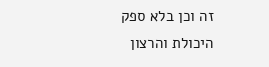זה וכן בלא ספק היכולת והרצון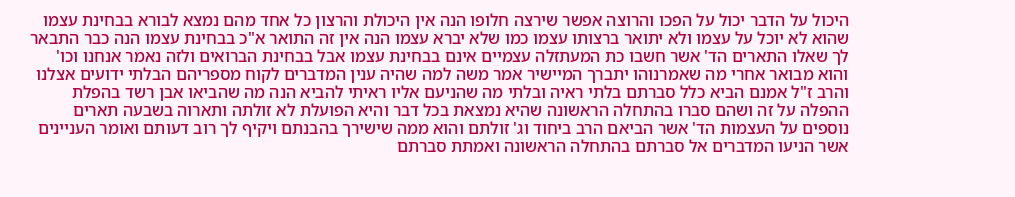היכול על הדבר יכול על הפכו והרוצה אפשר שירצה חלופו הנה אין היכולת והרצון כל אחד מהם נמצא לבורא בבחינת עצמו שהוא לא יוכל על עצמו ולא יתואר ברצותו עצמו כמו שלא יברא עצמו הנה אין זה התואר א"כ בבחינת עצמו הנה כבר התבאר לך שאלו התארים הד' אשר חשבו כת המעתזלה עצמיים אינם בבחינת עצמו אבל בבחינת הברואים ולזה נאמר אנחנו וכו' והוא מבואר אחרי מה שאמרנוהו יתברך המיישיר אמר משה למה שהיה ענין המדברים לקוח מספריהם הבלתי ידועים אצלנו והרב ז"ל אמנם הביא כלל סברתם בלתי ראיה ובלתי מה שהניעם אליו ראיתי להביא הנה מה שהביאו אבן רשד בהפלת ההפלה על זה ושהם סברו בהתחלה הראשונה שהיא נמצאת בכל דבר והיא הפועלת לא זולתה ותארוה בשבעה תארים נוספים על העצמות הד' אשר הביאם הרב ביחוד וג' זולתם והוא ממה שישירך בהבנתם ויקיף לך רוב דעותם ואומר העניינים אשר הניעו המדברים אל סברתם בהתחלה הראשונה ואמתת סברתם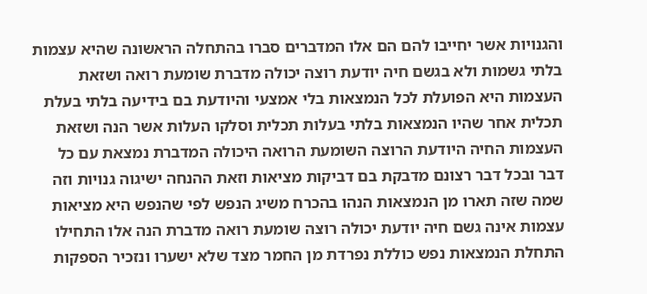והגנויות אשר יחייבו להם הם אלו המדברים סברו בהתחלה הראשונה שהיא עצמות בלתי גשמות ולא בגשם חיה יודעת רוצה יכולה מדברת שומעת רואה ושזאת העצמות היא הפועלת לכל הנמצאות בלי אמצעי והיודעת בם בידיעה בלתי בעלת תכלית אחר שהיו הנמצאות בלתי בעלות תכלית וסלקו העלות אשר הנה ושזאת העצמות החיה היודעת הרוצה השומעת הרואה היכולה המדברת נמצאת עם כל דבר ובכל דבר רצונם מדבקת בם דביקות מציאות וזאת ההנחה ישיגוה גנויות וזה שמה שזה תארו מן הנמצאות הנהו בהכרח משיג הנפש לפי שהנפש היא מציאות עצמות אינה גשם חיה יודעת יכולה רוצה שומעת רואה מדברת הנה אלו התחילו התחלת הנמצאות נפש כוללת נפרדת מן החמר מצד שלא ישערו ונזכיר הספקות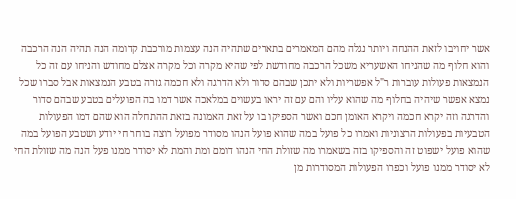אשר יחויבו לזאת ההנחה ויותר נגלה מהם המאמרים בתארים שתהיה הנה עצמות מורכבת קדומה הנה תהיה הנה הרכבה והוא חלוף מה שהניחו האשעריא משכל הרכבה מחודשת לפי שהיא מקרה וכל מקרה אצלם מחודש והניחו עם זה כל הנמצאות פעולות עוברות ר"ל אפשריות ולא יתכן שבהם סדור ולא הדרגה ולא חכמה גזרה בטבע הנמצאות אבל סברו שכל נמצא אפשר שיהיה בחלוף מה שהוא עליו והם עם זה יראו בעשוים במלאכה אשר דמו בה הפועלים בטבע שבהם סדור והדרגה וזה יקרא חכמה ויקרא האומן חכם ואשר הספיקו בו על זאת האמונה בזאת ההתחלה הוא שהם דמו הפעולות הטבעיות בפעולות הרצוניות ואמרו כל פועל במה שהוא פועל הנהו מסודר מפועל רוצה בוחר חי יודע ושטבע הפועל במה שהוא פועל ישפוט זה והספיקו בזה בשאמרו מה שזולת החי הנהו דומם ומת והמת לא יסודר ממנו פעל הנה מה שזולת החי לא יסודר ממנו פועל וכפרו הפעולות המסודרות מן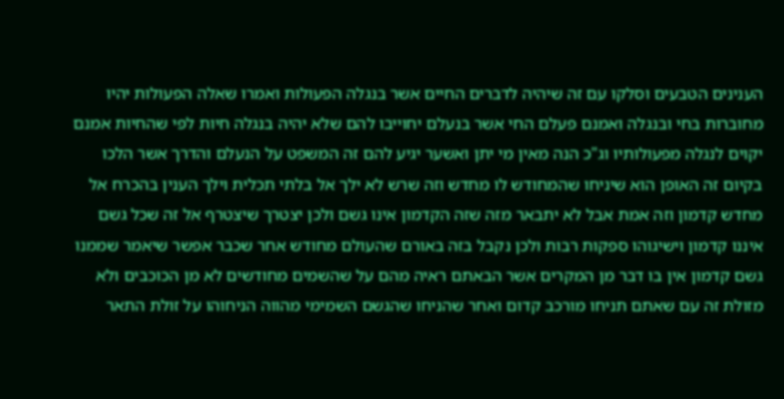הענינים הטבעים וסלקו עם זה שיהיה לדברים החיים אשר בנגלה הפעולות ואמרו שאלה הפעולות יהיו מחוברות בחי ובנגלה ואמנם פעלם החי אשר בנעלם יחוייבו להם שלא יהיה בנגלה חיות לפי שהחיות אמנם יקוים לנגלה מפעולותיו וג"כ הנה מאין מי יתן ואשער יגיע להם זה המשפט על הנעלם והדרך אשר הלכו בקיום זה האופן הוא שיניחו שהמחודש לו מחדש וזה שרש לא ילך אל בלתי תכלית וילך הענין בהכרח אל מחדש קדמון וזה אמת אבל לא יתבאר מזה שזה הקדמון אינו גשם ולכן יצטרך שיצטרף אל זה שכל גשם איננו קדמון וישיגוהו ספקות רבות ולכן נקבל בזה באורם שהעולם מחודש אחר שכבר אפשר שיאמר שממנו גשם קדמון אין בו דבר מן המקרים אשר הבאתם ראיה מהם על שהשמים מחודשים לא מן הכוכבים ולא מזולת זה עם שאתם תניחו מורכב קדום ואחר שהניחו שהגשם השמימי מהווה הניחוהו על זולת התאר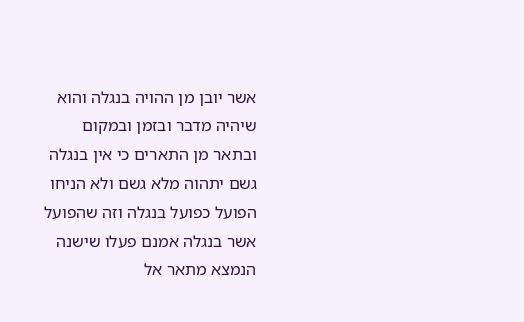אשר יובן מן ההויה בנגלה והוא שיהיה מדבר ובזמן ובמקום ובתאר מן התארים כי אין בנגלה גשם יתהוה מלא גשם ולא הניחו הפועל כפועל בנגלה וזה שהפועל אשר בנגלה אמנם פעלו שישנה הנמצא מתאר אל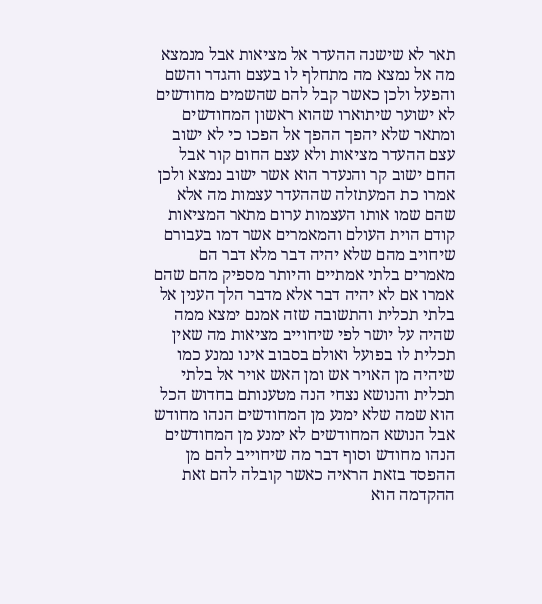תאר לא שישנה ההעדר אל מציאות אבל מנמצא מה אל נמצא מה מתחלף לו בעצם והגדר והשם והפעל ולכן כאשר קבל להם שהשמים מחודשים לא ישוער שיתוארו שהוא ראשון המחודשים ומתאר שלא יהפך ההפך אל הפכו כי לא ישוב עצם ההעדר מציאות ולא עצם החום קור אבל החם ישוב קר והנעדר הוא אשר ישוב נמצא ולכן אמרו כת המעתזלה שההעדר עצמות מה אלא שהם שמו אותו העצמות ערום מתאר המציאות קודם הוית העולם והמאמרים אשר דמו בעבורם שיחויב מהם שלא יהיה דבר מלא דבר הם מאמרים בלתי אמתיים והיותר מספיק מהם שהם אמרו אם לא יהיה דבר אלא מדבר הלך הענין אל בלתי תכלית והתשובה שזה אמנם ימצא ממה שהיה על יושר לפי שיחוייב מציאות מה שאין תכלית לו בפועל ואולם בסבוב אינו נמנע כמו שיהיה מן האויר אש ומן האש אויר אל בלתי תכלית והנושא נצחי הנה מטענותם בחדוש הכל הוא שמה שלא ימנע מן המחודשים הנהו מחודש אבל הנושא המחודשים לא ימנע מן המחודשים הנהו מחודש וסוף דבר מה שיחוייב להם מן ההפסד בזאת הראיה כאשר קובלה להם זאת ההקדמה הוא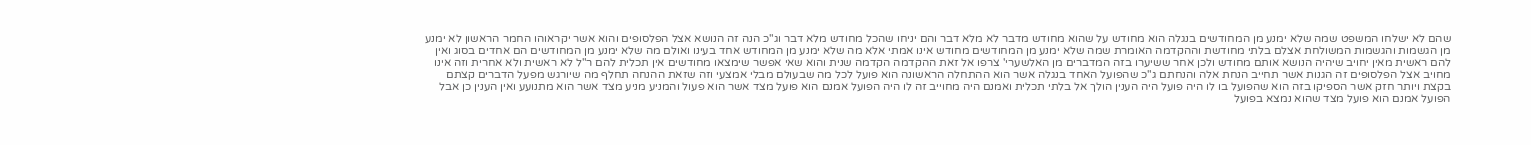שהם לא ישלחו המשפט שמה שלא ימנע מן המחודשים בנגלה הוא מחודש על שהוא מחודש מדבר לא מלא דבר והם יניחו שהכל מחודש מלא דבר וג"כ הנה זה הנושא אצל הפלסופים והוא אשר יקראוהו החמר הראשון לא ימנע מן הגשמות והגשמות המשולחת אצלם בלתי מחודשת וההקדמה האומרת שמה שלא ימנע מן המחודשים מחודש אינו אמתי אלא מה שלא ימנע מן המחודש אחד בעינו ואולם מה שלא ימנע מן המחודשים הם אחדים בסוג ואין להם ראשית מאין יחויב שיהיה הנושא אותם מחודש ולכן אחר ששיערו בזה המדברים מן האלשערי' צרפו אל זאת ההקדמה הקדמה שנית והוא שאי אפשר שימצאו מחודשים אין תכלית להם ר"ל לא ראשית ולא אחרית וזה אינו מחויב אצל הפלסופים זה הגנות אשר תחייב הנחת אלה והנחתם ג"כ שהפועל האחד בנגלה אשר הוא ההתחלה הראשונה הוא פועל לכל מה שבעולם מבלי אמצעי וזה שזאת ההנחה תחלף מה שיורגש מפעל הדברים קצתם בקצת ויותר חזק אשר הספיקו בזה הוא שהפועל בו לו היה פועל היה הענין הולך אל בלתי תכלית ואמנם היה מחוייב זה לו היה הפועל אמנם הוא פועל מצד אשר הוא פעול והמניע מניע מצד אשר הוא מתנועע ואין הענין כן אבל הפועל אמנם הוא פועל מצד שהוא נמצא בפועל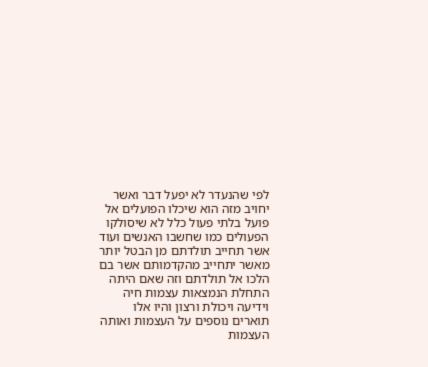לפי שהנעדר לא יפעל דבר ואשר יחויב מזה הוא שיכלו הפועלים אל פועל בלתי פעול כלל לא שיסולקו הפעולים כמו שחשבו האנשים ועוד אשר תחייב תולדתם מן הבטל יותר מאשר יתחייב מהקדמותם אשר בם הלכו אל תולדתם וזה שאם היתה התחלת הנמצאות עצמות חיה וידיעה ויכולת ורצון והיו אלו תוארים נוספים על העצמות ואותה העצמות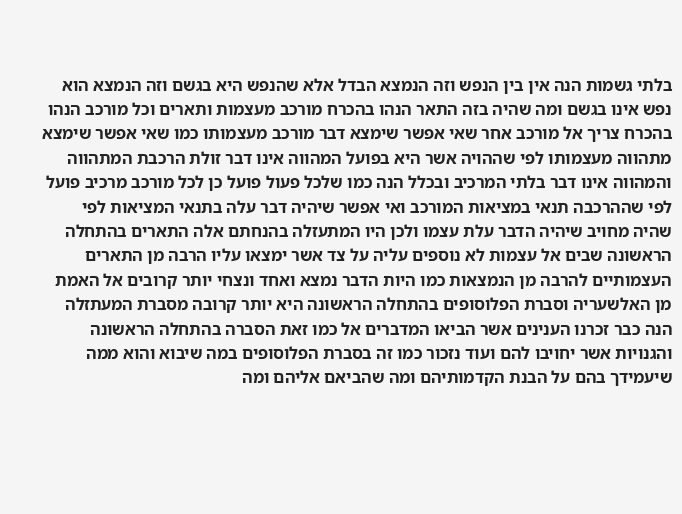בלתי גשמות הנה אין בין הנפש וזה הנמצא הבדל אלא שהנפש היא בגשם וזה הנמצא הוא נפש אינו בגשם ומה שהיה בזה התאר הנהו בהכרח מורכב מעצמות ותארים וכל מורכב הנהו בהכרח צריך אל מורכב אחר שאי אפשר שימצא דבר מורכב מעצמותו כמו שאי אפשר שימצא מתהווה מעצמותו לפי שההויה אשר היא בפועל המהווה אינו דבר זולת הרכבת המתהווה והמהווה אינו דבר בלתי המרכיב ובכלל הנה כמו שלכל פעול פועל כן לכל מורכב מרכיב פועל לפי שההרכבה תנאי במציאות המורכב ואי אפשר שיהיה דבר עלה בתנאי המציאות לפי שהיה מחויב שיהיה הדבר עלת עצמו ולכן היו המתעזלה בהנחתם אלה התארים בהתחלה הראשונה שבים אל עצמות לא נוספים עליה על צד אשר ימצאו עליו הרבה מן התארים העצמותיים להרבה מן הנמצאות כמו היות הדבר נמצא ואחד ונצחי יותר קרובים אל האמת מן האלשעריה וסברת הפלוסופים בהתחלה הראשונה היא יותר קרובה מסברת המעתזלה הנה כבר זכרנו הענינים אשר הביאו המדברים אל כמו זאת הסברה בהתחלה הראשונה והגנויות אשר יחויבו להם ועוד נזכור כמו זה בסברת הפלוסופים במה שיבוא והוא ממה שיעמידך בהם על הבנת הקדמותיהם ומה שהביאם אליהם ומה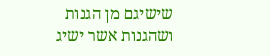שישיגם מן הגנות ושהגנות אשר ישיג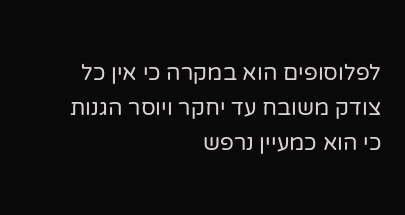לפלוסופים הוא במקרה כי אין כל צודק משובח עד יחקר ויוסר הגנות כי הוא כמעיין נרפש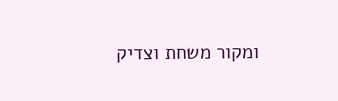ומקור משחת וצדיק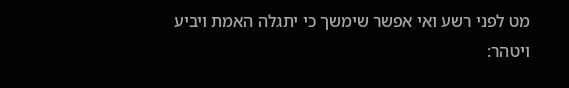מט לפני רשע ואי אפשר שימשך כי יתגלה האמת ויביע ויטהר: